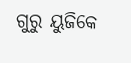ଗୁରୁ ୟୁଜିକେ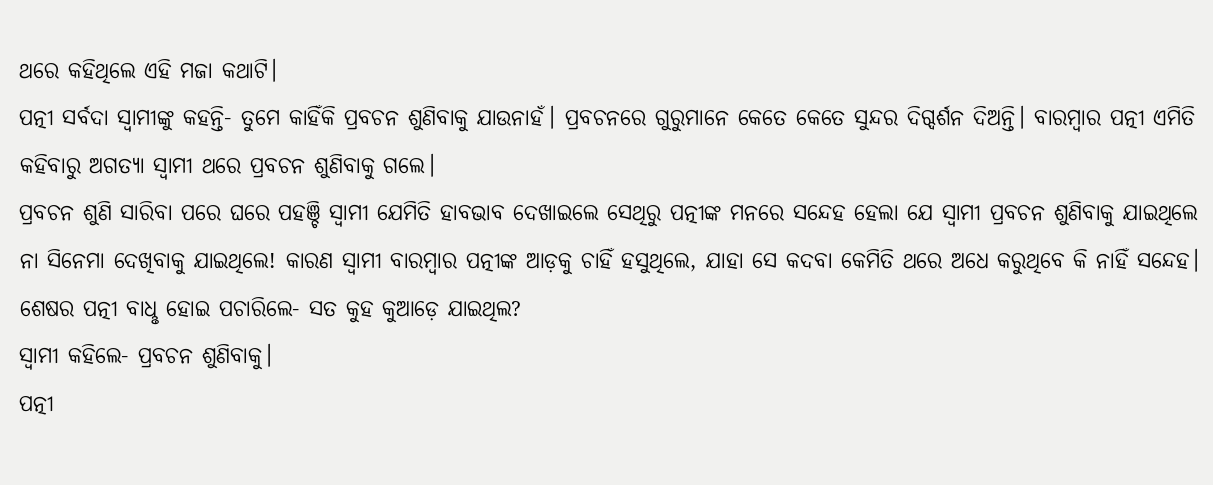ଥରେ କହିଥିଲେ ଏହି ମଜା କଥାଟି।
ପତ୍ନୀ ସର୍ବଦା ସ୍ବାମୀଙ୍କୁ କହନ୍ତି- ତୁମେ କାହିଁକି ପ୍ରବଚନ ଶୁଣିବାକୁ ଯାଉନାହଁ। ପ୍ରବଚନରେ ଗୁରୁମାନେ କେତେ କେତେ ସୁନ୍ଦର ଦିଗ୍ଦର୍ଶନ ଦିଅନ୍ତି। ବାରମ୍ବାର ପତ୍ନୀ ଏମିତି କହିବାରୁ ଅଗତ୍ୟା ସ୍ବାମୀ ଥରେ ପ୍ରବଚନ ଶୁଣିବାକୁ ଗଲେ।
ପ୍ରବଚନ ଶୁଣି ସାରିବା ପରେ ଘରେ ପହଞ୍ଚି ସ୍ବାମୀ ଯେମିତି ହାବଭାବ ଦେଖାଇଲେ ସେଥିରୁ ପତ୍ନୀଙ୍କ ମନରେ ସନ୍ଦେହ ହେଲା ଯେ ସ୍ବାମୀ ପ୍ରବଚନ ଶୁଣିବାକୁ ଯାଇଥିଲେ ନା ସିନେମା ଦେଖିବାକୁ ଯାଇଥିଲେ! କାରଣ ସ୍ବାମୀ ବାରମ୍ବାର ପତ୍ନୀଙ୍କ ଆଡ଼କୁ ଚାହିଁ ହସୁଥିଲେ, ଯାହା ସେ କଦବା କେମିତି ଥରେ ଅଧେ କରୁଥିବେ କି ନାହିଁ ସନ୍ଦେହ।
ଶେଷର ପତ୍ନୀ ବାଧୢ ହୋଇ ପଚାରିଲେ- ସତ କୁହ କୁଆଡ଼େ ଯାଇଥିଲ?
ସ୍ବାମୀ କହିଲେ- ପ୍ରବଚନ ଶୁଣିବାକୁ।
ପତ୍ନୀ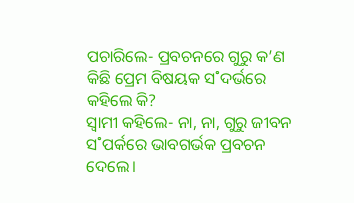ପଚାରିଲେ- ପ୍ରବଚନରେ ଗୁରୁ କ’ଣ କିଛି ପ୍ରେମ ବିଷୟକ ସ˚ଦର୍ଭରେ କହିଲେ କି?
ସ୍ବାମୀ କହିଲେ- ନା, ନା, ଗୁରୁ ଜୀବନ ସ˚ପର୍କରେ ଭାବଗର୍ଭକ ପ୍ରବଚନ ଦେଲେ।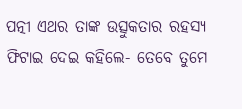ପତ୍ନୀ ଏଥର ତାଙ୍କ ଉତ୍ସୁକତାର ରହସ୍ୟ ଫିଟାଇ ଦେଇ କହିଲେ- ତେବେ ତୁମେ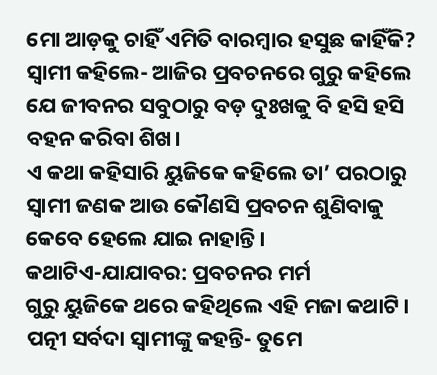ମୋ ଆଡ଼କୁ ଚାହିଁ ଏମିତି ବାରମ୍ବାର ହସୁଛ କାହିଁକି?
ସ୍ବାମୀ କହିଲେ- ଆଜିର ପ୍ରବଚନରେ ଗୁରୁ କହିଲେ ଯେ ଜୀବନର ସବୁଠାରୁ ବଡ଼ ଦୁଃଖକୁ ବି ହସି ହସି ବହନ କରିବା ଶିଖ।
ଏ କଥା କହିସାରି ୟୁଜିକେ କହିଲେ ତା’ ପରଠାରୁ ସ୍ବାମୀ ଜଣକ ଆଉ କୌଣସି ପ୍ରବଚନ ଶୁଣିବାକୁ କେବେ ହେଲେ ଯାଇ ନାହାନ୍ତି।
କଥାଟିଏ-ଯାଯାବର: ପ୍ରବଚନର ମର୍ମ
ଗୁରୁ ୟୁଜିକେ ଥରେ କହିଥିଲେ ଏହି ମଜା କଥାଟି। ପତ୍ନୀ ସର୍ବଦା ସ୍ବାମୀଙ୍କୁ କହନ୍ତି- ତୁମେ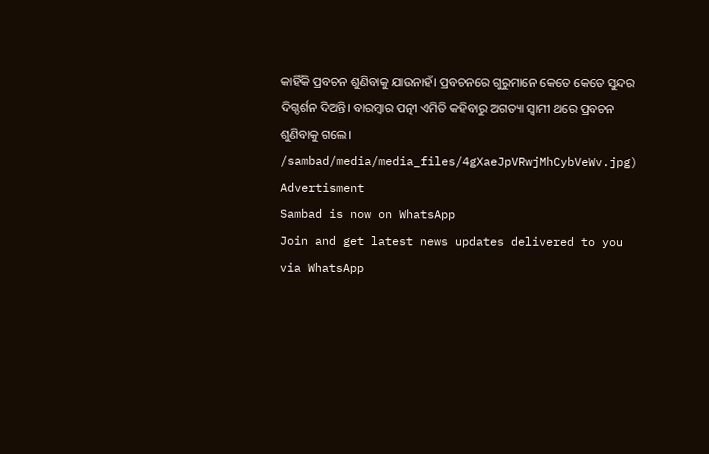କାହିଁକି ପ୍ରବଚନ ଶୁଣିବାକୁ ଯାଉନାହଁ। ପ୍ରବଚନରେ ଗୁରୁମାନେ କେତେ କେତେ ସୁନ୍ଦର ଦିଗ୍ଦର୍ଶନ ଦିଅନ୍ତି। ବାରମ୍ବାର ପତ୍ନୀ ଏମିତି କହିବାରୁ ଅଗତ୍ୟା ସ୍ବାମୀ ଥରେ ପ୍ରବଚନ ଶୁଣିବାକୁ ଗଲେ।
/sambad/media/media_files/4gXaeJpVRwjMhCybVeWv.jpg)
Advertisment
Sambad is now on WhatsApp
Join and get latest news updates delivered to you via WhatsApp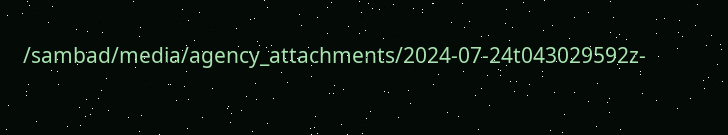/sambad/media/agency_attachments/2024-07-24t043029592z-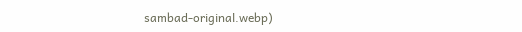sambad-original.webp)